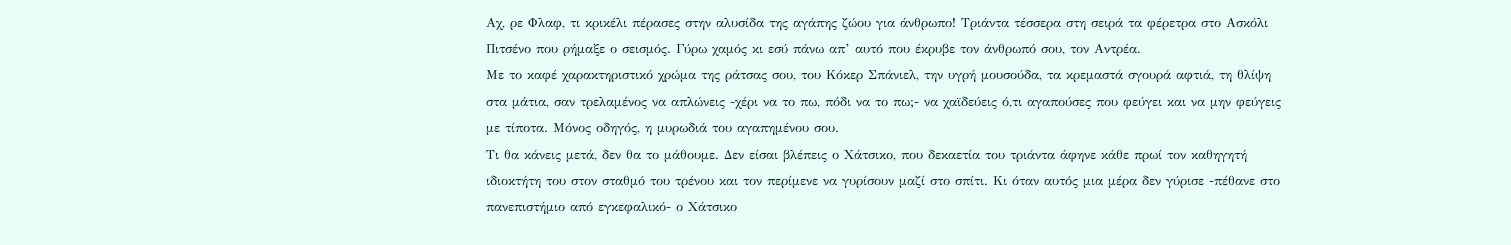Αχ, ρε Φλαφ, τι κρικέλι πέρασες στην αλυσίδα της αγάπης ζώου για άνθρωπο! Τριάντα τέσσερα στη σειρά τα φέρετρα στο Ασκόλι Πιτσένο που ρήμαξε ο σεισμός. Γύρω χαμός κι εσύ πάνω απ’ αυτό που έκρυβε τον άνθρωπό σου, τον Αντρέα.
Με το καφέ χαρακτηριστικό χρώμα της ράτσας σου, του Κόκερ Σπάνιελ, την υγρή μουσούδα, τα κρεμαστά σγουρά αφτιά, τη θλίψη στα μάτια, σαν τρελαμένος να απλώνεις -χέρι να το πω, πόδι να το πω;- να χαϊδεύεις ό,τι αγαπούσες που φεύγει και να μην φεύγεις με τίποτα. Μόνος οδηγός, η μυρωδιά του αγαπημένου σου.
Τι θα κάνεις μετά, δεν θα το μάθουμε. Δεν είσαι βλέπεις ο Χάτσικο, που δεκαετία του τριάντα άφηνε κάθε πρωί τον καθηγητή ιδιοκτήτη του στον σταθμό του τρένου και τον περίμενε να γυρίσουν μαζί στο σπίτι. Κι όταν αυτός μια μέρα δεν γύρισε -πέθανε στο πανεπιστήμιο από εγκεφαλικό- ο Χάτσικο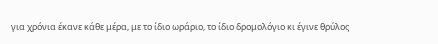για χρόνια έκανε κάθε μέρα, με το ίδιο ωράριο, το ίδιο δρομολόγιο κι έγινε θρύλος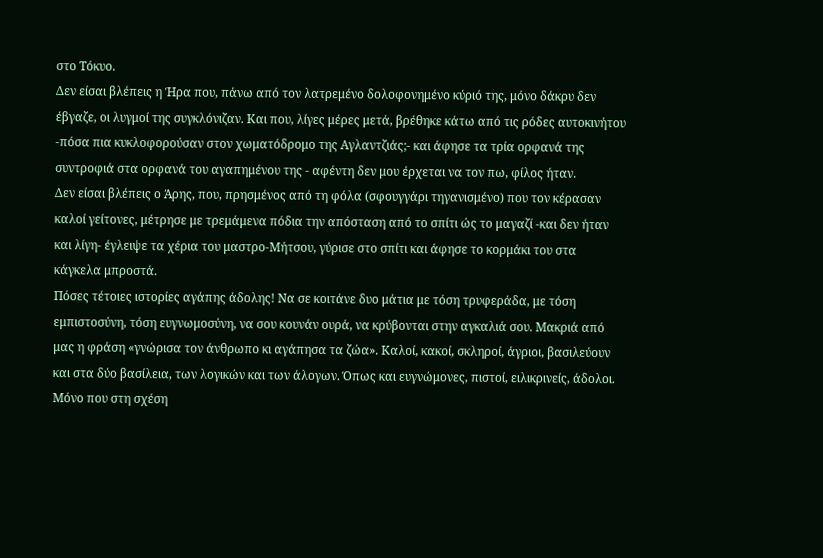στο Τόκυο.
Δεν είσαι βλέπεις η Ήρα που, πάνω από τον λατρεμένο δολοφονημένο κύριό της, μόνο δάκρυ δεν έβγαζε, οι λυγμοί της συγκλόνιζαν. Και που, λίγες μέρες μετά, βρέθηκε κάτω από τις ρόδες αυτοκινήτου -πόσα πια κυκλοφορούσαν στον χωματόδρομο της Αγλαντζιάς;- και άφησε τα τρία ορφανά της συντροφιά στα ορφανά του αγαπημένου της - αφέντη δεν μου έρχεται να τον πω, φίλος ήταν.
Δεν είσαι βλέπεις ο Άρης, που, πρησμένος από τη φόλα (σφουγγάρι τηγανισμένο) που τον κέρασαν καλοί γείτονες, μέτρησε με τρεμάμενα πόδια την απόσταση από το σπίτι ώς το μαγαζί -και δεν ήταν και λίγη- έγλειψε τα χέρια του μαστρο-Μήτσου, γύρισε στο σπίτι και άφησε το κορμάκι του στα κάγκελα μπροστά.
Πόσες τέτοιες ιστορίες αγάπης άδολης! Να σε κοιτάνε δυο μάτια με τόση τρυφεράδα, με τόση εμπιστοσύνη, τόση ευγνωμοσύνη, να σου κουνάν ουρά, να κρύβονται στην αγκαλιά σου. Μακριά από μας η φράση «γνώρισα τον άνθρωπο κι αγάπησα τα ζώα». Καλοί, κακοί, σκληροί, άγριοι, βασιλεύουν και στα δύο βασίλεια, των λογικών και των άλογων. Όπως και ευγνώμονες, πιστοί, ειλικρινείς, άδολοι.
Μόνο που στη σχέση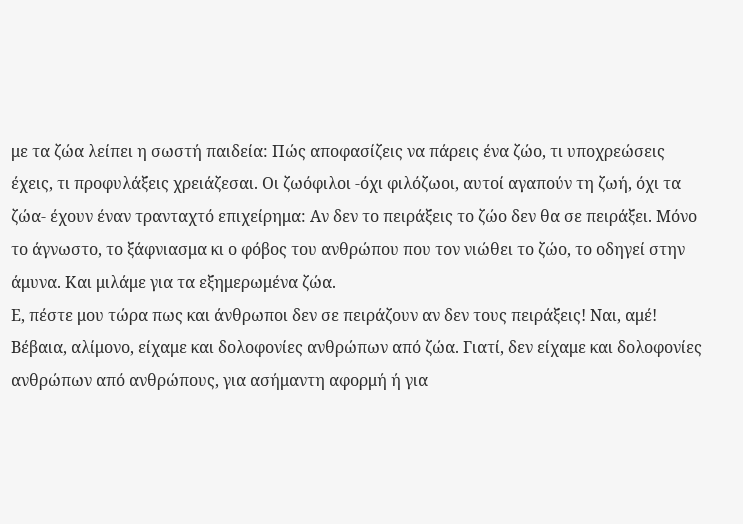με τα ζώα λείπει η σωστή παιδεία: Πώς αποφασίζεις να πάρεις ένα ζώο, τι υποχρεώσεις έχεις, τι προφυλάξεις χρειάζεσαι. Οι ζωόφιλοι -όχι φιλόζωοι, αυτοί αγαπούν τη ζωή, όχι τα ζώα- έχουν έναν τρανταχτό επιχείρημα: Αν δεν το πειράξεις το ζώο δεν θα σε πειράξει. Μόνο το άγνωστο, το ξάφνιασμα κι ο φόβος του ανθρώπου που τον νιώθει το ζώο, το οδηγεί στην άμυνα. Και μιλάμε για τα εξημερωμένα ζώα.
Ε, πέστε μου τώρα πως και άνθρωποι δεν σε πειράζουν αν δεν τους πειράξεις! Ναι, αμέ! Βέβαια, αλίμονο, είχαμε και δολοφονίες ανθρώπων από ζώα. Γιατί, δεν είχαμε και δολοφονίες ανθρώπων από ανθρώπους, για ασήμαντη αφορμή ή για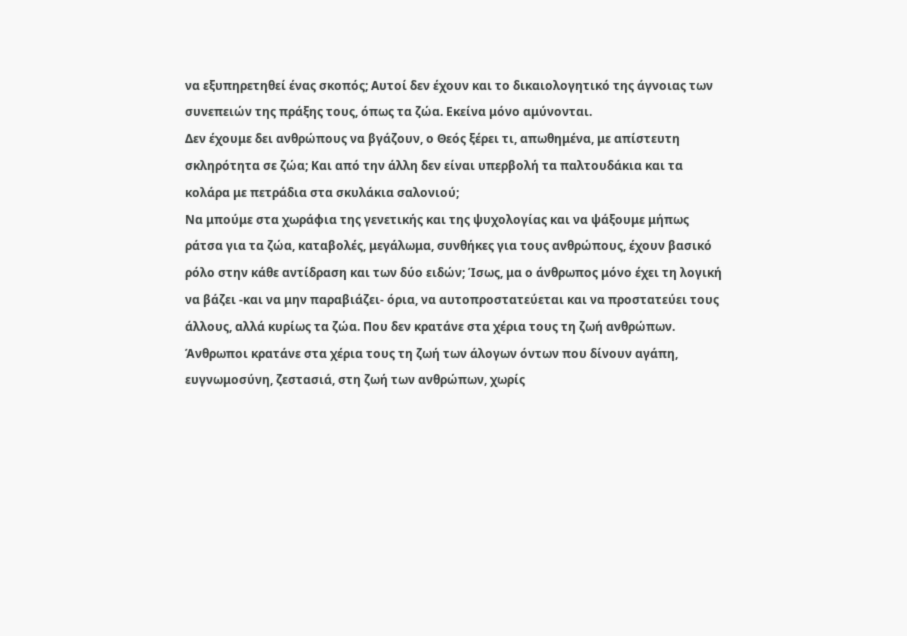να εξυπηρετηθεί ένας σκοπός; Αυτοί δεν έχουν και το δικαιολογητικό της άγνοιας των συνεπειών της πράξης τους, όπως τα ζώα. Εκείνα μόνο αμύνονται.
Δεν έχουμε δει ανθρώπους να βγάζουν, ο Θεός ξέρει τι, απωθημένα, με απίστευτη σκληρότητα σε ζώα; Και από την άλλη δεν είναι υπερβολή τα παλτουδάκια και τα κολάρα με πετράδια στα σκυλάκια σαλονιού;
Να μπούμε στα χωράφια της γενετικής και της ψυχολογίας και να ψάξουμε μήπως ράτσα για τα ζώα, καταβολές, μεγάλωμα, συνθήκες για τους ανθρώπους, έχουν βασικό ρόλο στην κάθε αντίδραση και των δύο ειδών; Ίσως, μα ο άνθρωπος μόνο έχει τη λογική να βάζει -και να μην παραβιάζει- όρια, να αυτοπροστατεύεται και να προστατεύει τους άλλους, αλλά κυρίως τα ζώα. Που δεν κρατάνε στα χέρια τους τη ζωή ανθρώπων.
Άνθρωποι κρατάνε στα χέρια τους τη ζωή των άλογων όντων που δίνουν αγάπη, ευγνωμοσύνη, ζεστασιά, στη ζωή των ανθρώπων, χωρίς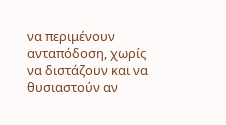να περιμένουν ανταπόδοση, χωρίς να διστάζουν και να θυσιαστούν αν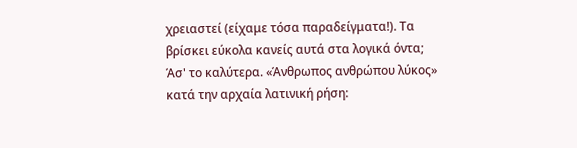χρειαστεί (είχαμε τόσα παραδείγματα!). Τα βρίσκει εύκολα κανείς αυτά στα λογικά όντα; Άσ' το καλύτερα. «Άνθρωπος ανθρώπου λύκος» κατά την αρχαία λατινική ρήση: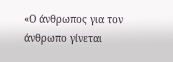«Ο άνθρωπος για τον άνθρωπο γίνεται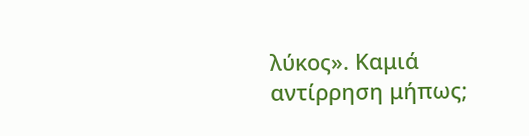λύκος». Καμιά αντίρρηση μήπως;